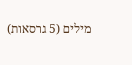מילים (5 גרסאות)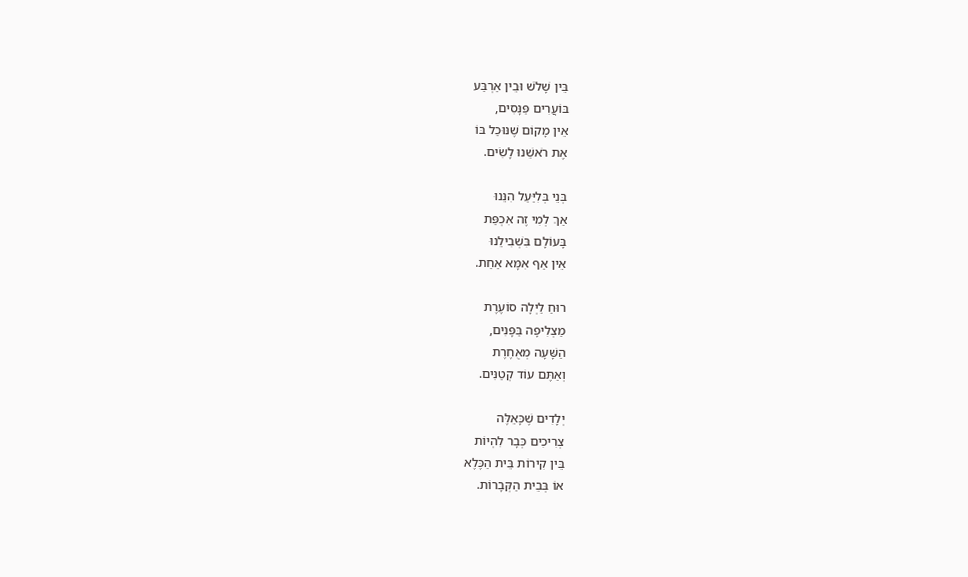בֵּין שָׁלֹשׁ וּבֵין אַרְבַּע
בּוֹעֲרִים פַּנָּסִים,
אֵין מָקוֹם שֶׁנּוּכַל בּוֹ
אֶת רֹאשֵׁנוּ לָשִׂים.

בְּנֵי בְּלִיַּעַל הִנֵּנוּ
אַךְ לְמִי זֶה אִכְפַּת
בָּעוֹלָם בִּשְׁבִילֵנוּ
אֵין אַף אִמָּא אַחַת.

רוּחַ לַיְלָה סוֹעֶרֶת
מַצְלִיפָה בַּפָּנִים,
הַשָּׁעָה מְאֻחֶרֶת
וְאַתֶּם עוֹד קְטַנִּים.

יְלָדִים שֶׁכָּאֵלֶּה
צְרִיכִים כְּבָר לִהְיוֹת
בֵּין קִירוֹת בֵּית הַכֶּלֶא
אוֹ בְּבֵית הַקְּבָרוֹת.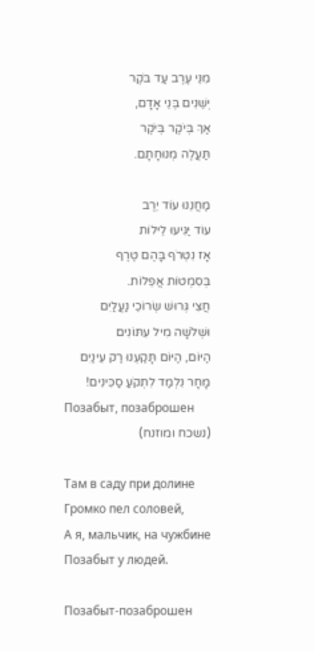מִנֵּי עֶרֶב עַד בֹּקֶר
יְשֵׁנִים בְּנֵי אָדָם,
אַךְ בְּיֹקֶר בְּיֹקֶר
תַּעֲלֶה מְנוּחָתָם.

מַחֲנֵנוּ עוֹד יֵרֶב
עוֹד יַגִּיעוּ לֵילוֹת
אָז נִטְרֹף בָּהֶם טֶרֶף
בְּסִמְטוֹת אֲפֵלוֹת.
חֲצִי גְּרוּשׁ שְׂרוֹכֵי נַעֲלַיִם
וּשְׁלֹשָׁה מִיל עִתּוֹנִים
הַיּוֹם, הַיּוֹם תָּקַעְנוּ רַק עֵינַיִם
מָחָר נִלְמַד לִתְקֹעַ סַכִּינִים!
Позабыт, позаброшен
(נשכח ומוזנח)

Там в саду при долине
Громко пел соловей,
А я, мальчик, на чужбине
Позабыт у людей.

Позабыт-позаброшен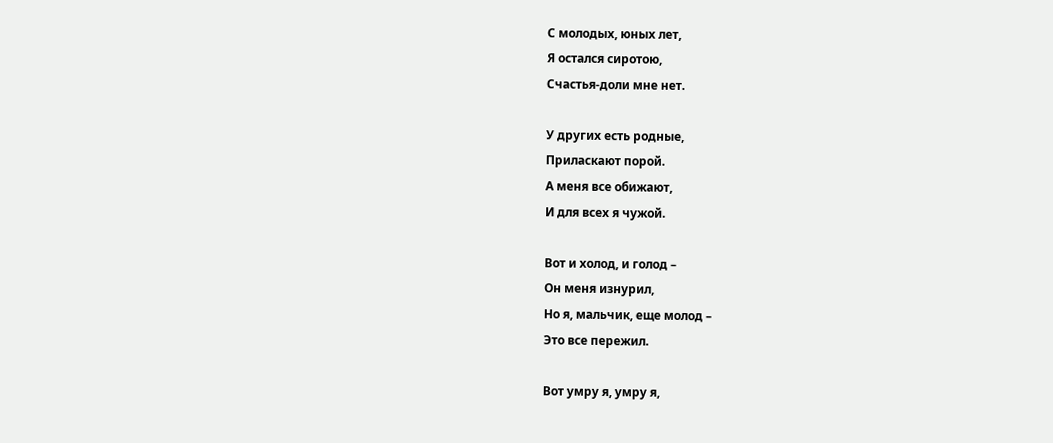С молодых, юных лет,
Я остался сиротою,
Счастья-доли мне нет.

У других есть родные,
Приласкают порой.
А меня все обижают,
И для всех я чужой.

Вот и холод, и голод –
Он меня изнурил,
Но я, мальчик, еще молод –
Это все пережил.

Вот умру я, умру я,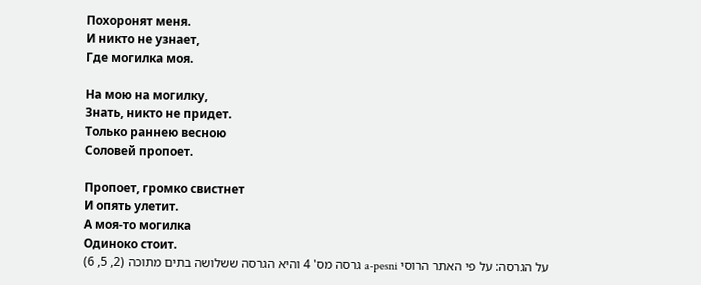Похоронят меня.
И никто не узнает,
Где могилка моя.

На мою на могилку,
Знать, никто не придет.
Только раннею весною
Соловей пропоет.

Пропоет, громко свистнет
И опять улетит.
А моя-то могилка
Одиноко стоит.
על הגרסה: על פי האתר הרוסי a-pesni גרסה מס' 4 והיא הגרסה ששלושה בתים מתוכה (2, 5, 6)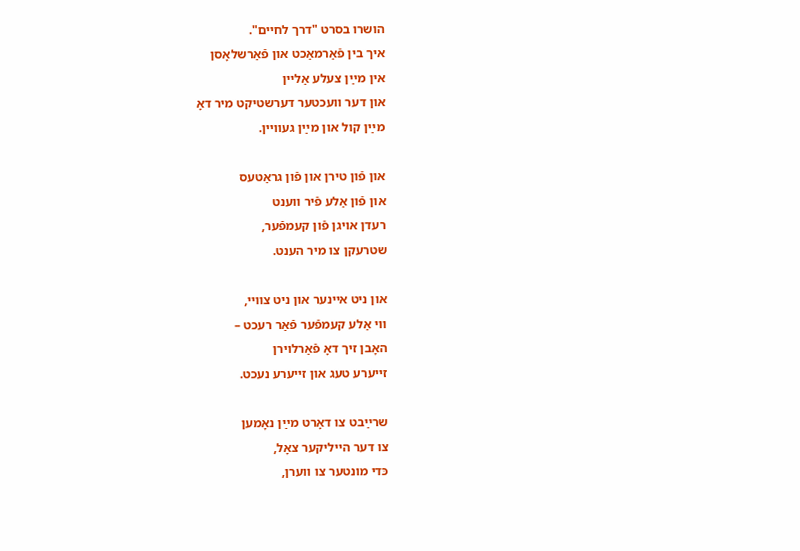הושרו בסרט "דרך לחיים".
איך בין פֿאַרמאַכט און פֿאַרשלאָסן
אין מײַן צעלע אַליין
און דער וועכטער דערשטיקט מיר דאָ
מײַן קול און מײַן געוויין.

און פֿון טירן און פֿון גראַטעס
און פֿון אַלע פֿיר ווענט
רעדן אויגן פֿון קעמפֿער,
שטרעקן צו מיר הענט.

און ניט איינער און ניט צוויי,
ווי אַלע קעמפֿער פֿאַר רעכט –
האָבן זיך דאָ פֿאַרלוירן
זייערע טעג און זייערע נעכט.

שרײַבט צו דאָרט מײַן נאָמען
צו דער הייליקער צאָל,
כּדי מונטער צו ווערן,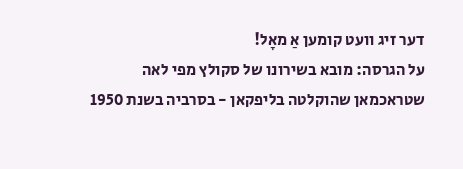דער זיג וועט קומען אַ מאָל!
על הגרסה: מובא בשירונו של סקולץ מפי לאה שטראכמאן שהוקלטה בליפקאן - בסרביה בשנת 1950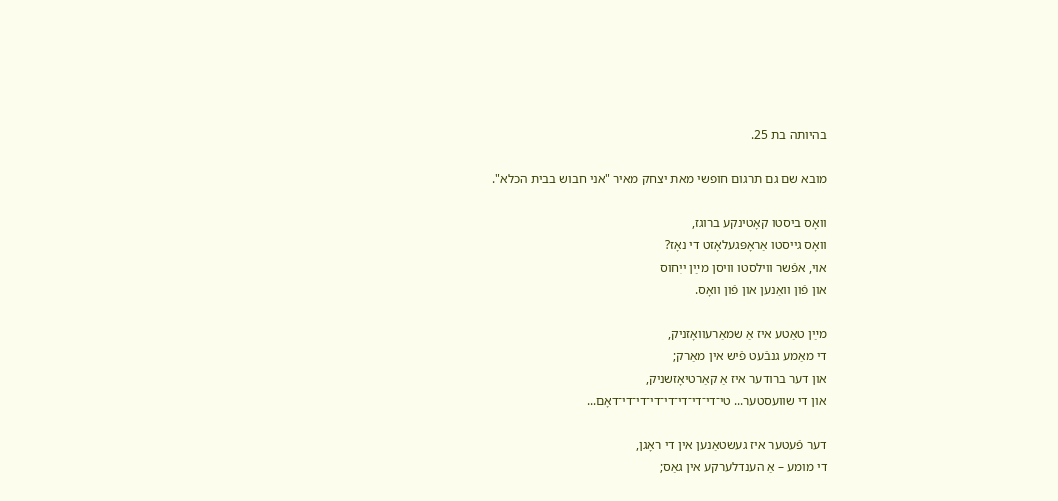בהיותה בת 25.

מובא שם גם תרגום חופשי מאת יצחק מאיר "אני חבוש בבית הכלא".

וואָס ביסטו קאָטינקע ברוגז,
וואָס גייסטו אַראָפּגעלאָזט די נאָז?
אוי, אפֿשר ווילסטו וויסן מײַן ייִחוס
און פֿון וואַנען און פֿון וואָס.

מײַן טאַטע איז אַ שמאַרעוואָזניק,
די מאַמע גנבֿעט פֿיש אין מאַרק;
און דער ברודער איז אַ קאַרטיאָזשניק,
און די שוועסטער... טי־די־די־די־די־די־די־די־דאָם...

דער פֿעטער איז געשטאַנען אין די ראָגן,
די מומע – אַ הענדלערקע אין גאַס;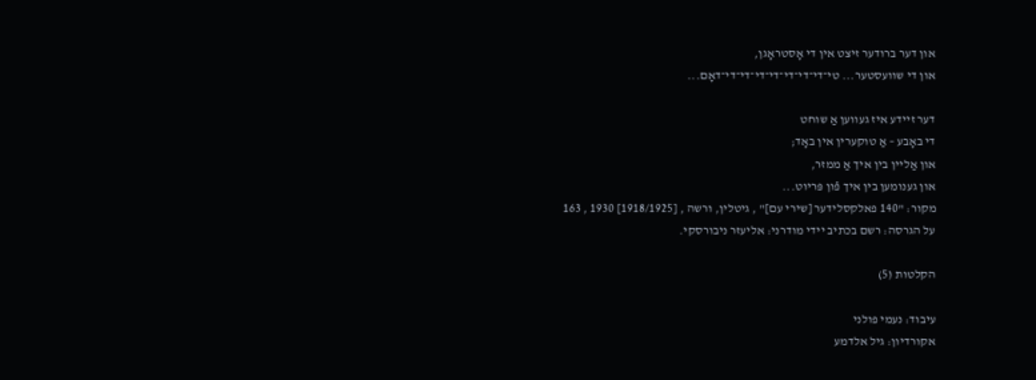און דער ברודער זיצט אין די אָסטראָגן,
און די שוועסטער... טי־די־די־די־די־די־די־די־דאָם...

דער זיידע איז געווען אַ שוחט
די באָבע – אַ טוקערין אין באָד;
און אַליין בין איך אַ ממזר,
און גענומען בין איך פֿון פּריוט...
מקור: "140 פאלקסלידער [שירי עם]" , גיטלין, ורשה , [1918/1925] 1930 , 163
על הגרסה: רשם בכתיב יידי מודרני: אליעזר ניבורסקי.

הקלטות (5)

עיבוד: נעמי פולני
אקורדיון: גיל אלדמע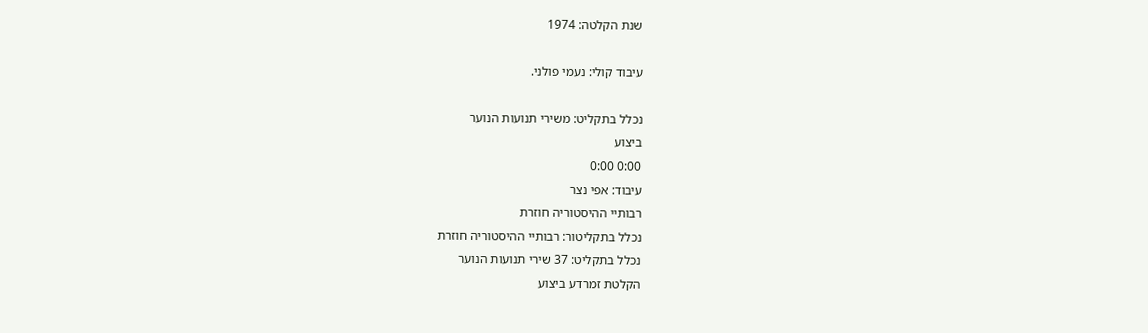שנת הקלטה: 1974

עיבוד קולי: נעמי פולני.

נכלל בתקליט: משירי תנועות הנוער
ביצוע
0:00 0:00
עיבוד: אפי נצר
רבותיי ההיסטוריה חוזרת
נכלל בתקליטור: רבותיי ההיסטוריה חוזרת
נכלל בתקליט: 37 שירי תנועות הנוער
הקלטת זמרדע ביצוע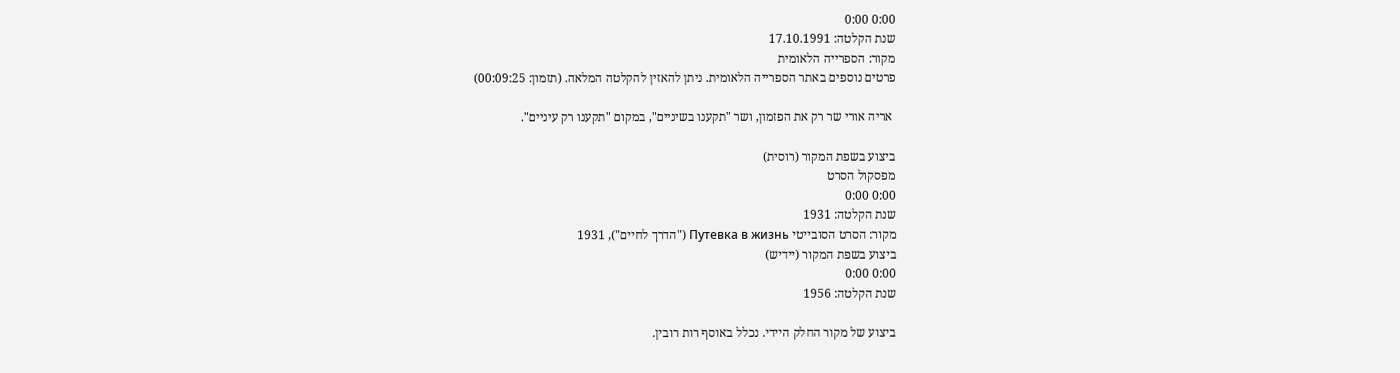0:00 0:00
שנת הקלטה: 17.10.1991
מקור: הספרייה הלאומית
פרטים נוספים באתר הספרייה הלאומית. ניתן להאזין להקלטה המלאה. (תזמון: 00:09:25)

 אריה אורי שר רק את הפזמון, ושר "תקענו בשיניים", במקום "תקענו רק עיניים".

ביצוע בשפת המקור (רוסית)
מפסקול הסרט
0:00 0:00
שנת הקלטה: 1931
מקור: הסרט הסובייטי Путевка в жизнь ("הדרך לחיים"), 1931
ביצוע בשפת המקור (יידיש)
0:00 0:00
שנת הקלטה: 1956

ביצוע של מקור החלק היידי. נכלל באוסף רות רובין.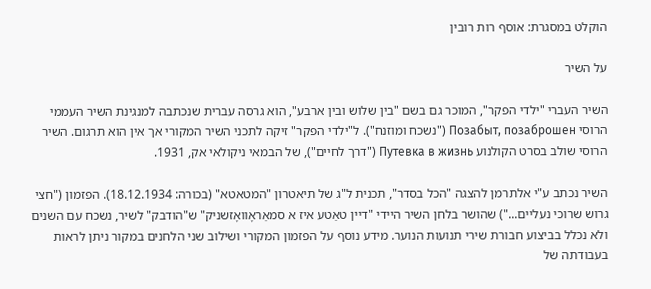הוקלט במסגרת: אוסף רות רובין

על השיר

השיר העברי "ילדי הפקר", המוכר גם בשם "בין שלוש ובין ארבע", הוא גרסה עברית שנכתבה למנגינת השיר העממי הרוסי Позабыт, позаброшен ("נשכח ומוזנח"). ל"ילדי הפקר" זיקה לתכני השיר המקורי אך אין הוא תרגום. השיר הרוסי שולב בסרט הקולנוע Путевка в жизнь ("דרך לחיים"), של הבמאי ניקולאי אק, 1931.

השיר נכתב ע"י אלתרמן להצגה "הכל בסדר", תכנית ל"ג של תיאטרון "המטאטא" (בכורה: 18.12.1934). הפזמון ("חצי גרוש שרוכי נעליים...") שהושר בלחן השיר היידי "דיין טאַטע איז א סמאַראָוואָזשניק" ש"הודבק" לשיר, נשכח עם השנים ולא נכלל בביצוע חבורת שירי תנועות הנוער. מידע נוסף על הפזמון המקורי ושילוב שני הלחנים במקור ניתן לראות בעבודתה של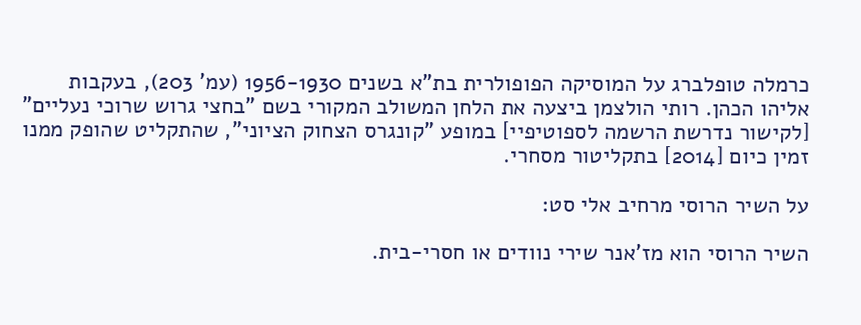כרמלה טופלברג על המוסיקה הפופולרית בת"א בשנים 1956-1930 (עמ' 203), בעקבות אליהו הכהן. רותי הולצמן ביצעה את הלחן המשולב המקורי בשם "בחצי גרוש שרוכי נעליים" [לקישור נדרשת הרשמה לספוטיפיי] במופע "קונגרס הצחוק הציוני", שהתקליט שהופק ממנו זמין כיום [2014] בתקליטור מסחרי.

על השיר הרוסי מרחיב אלי סט:

השיר הרוסי הוא מז'אנר שירי נוודים או חסרי-בית.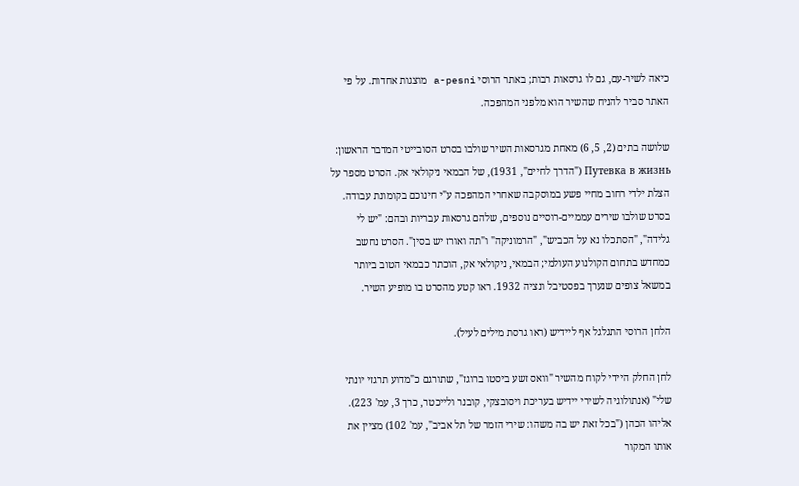כיאה לשיר-עם, גם לו גרסאות רבות; באתר הרוסי a-pesni מוצגות אחדות. על פי האתר סביר להניח שהשיר הוא מלפני המהפכה.

שלושה בתים (2, 5, 6) מאחת מגרסאות השיר שולבו בסרט הסובייטי המדבר הראשון: Путевка в жизнь ("הדרך לחיים", 1931), של הבמאי ניקולאי אק. הסרט מספר על הצלת ילדי רחוב מחיי פשע במוסקבה שאחרי המהפכה ע"י חינוכם בקומונת עבודה. בסרט שולבו שירים עממיים-רוסיים נוספים, שלהם גרסאות עבריות ובהם: "יש לי גלידה", "הסתכלו נא על הכביש", "הרמוניקה" ו"תה ואורז יש בסין". הסרט נחשב כמחדש בתחום הקולנוע העולמי; הבמאי, ניקולאי אק, הוכתר כבמאי הטוב ביותר במשאל צופים שנערך בפסטיבל ונציה 1932. ראו קטע מהסרט בו מופיע השיר.

הלחן הרוסי התגלגל אף ליידיש (ראו גרסת מילים לעיל).

לחן החלק היידי לקוח מהשיר "וואס זשע ביסטו ברוגז", שתורגם כ"מדוע תרגזי יונתי שלי" (אנתולוגיה לשירי יידיש בעריכת ויסובצקי, קובנר ולייכטר, כרך 3, עמ' 223). אליהו הכהן ("בכל זאת יש בה משהו: שירי הזמר של תל אביב", עמ' 102) מציין את אותו המקור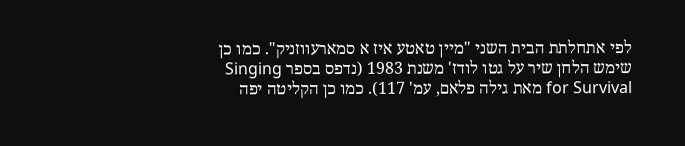לפי אתחלתת הבית השני "מיין טאטע איז א סמארעווזניק". כמו כן שימש הלחן שיר על גטו לודז' משנת 1983 (נדפס בספר Singing for Survival מאת גילה פלאם, עמ' 117). כמו כן הקליטה יפה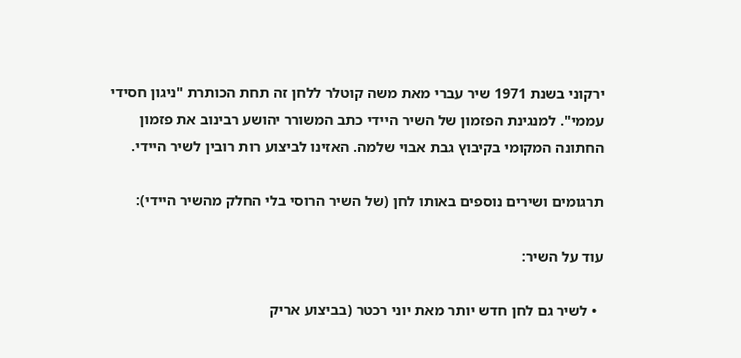ירקוני בשנת 1971 שיר עברי מאת משה קוטלר ללחן זה תחת הכותרת "ניגון חסידי עממי". למנגינת הפזמון של השיר היידי כתב המשורר יהושע רבינוב את פזמון החתונה המקומי בקיבוץ גבת אבוי שלמה. האזינו לביצוע רות רובין לשיר היידי.

תרגומים ושירים נוספים באותו לחן (של השיר הרוסי בלי החלק מהשיר היידי):

עוד על השיר:

  • לשיר גם לחן חדש יותר מאת יוני רכטר (בביצוע אריק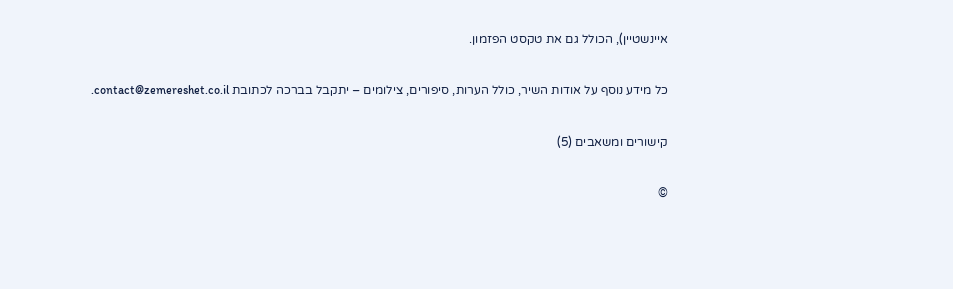איינשטיין), הכולל גם את טקסט הפזמון.

כל מידע נוסף על אודות השיר, כולל הערות, סיפורים, צילומים – יתקבל בברכה לכתובת contact@zemereshet.co.il.

קישורים ומשאבים (5)

©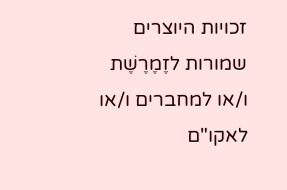זכויות היוצרים שמורות לזֶמֶרֶשֶׁת ו/או למחברים ו/או לאקו"ם